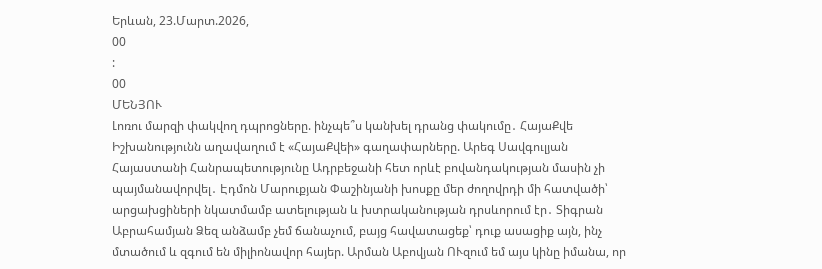Երևան, 23.Մարտ.2026,
00
:
00
ՄԵՆՅՈՒ
Լոռու մարզի փակվող դպրոցները. ինչպե՞ս կանխել դրանց փակումը․ ՀայաՔվե Իշխանությունն աղավաղում է «ՀայաՔվեի» գաղափարները. Արեգ Սավգուլյան Հայաստանի Հանրապետությունը Ադրբեջանի հետ որևէ բովանդակության մասին չի պայմանավորվել․ Էդմոն Մարուքյան Փաշինյանի խոսքը մեր ժողովրդի մի հատվածի՝ արցախցիների նկատմամբ ատելության և խտրականության դրսևորում էր․ Տիգրան Աբրահամյան Ձեզ անձամբ չեմ ճանաչում, բայց հավատացեք՝ դուք ասացիք այն, ինչ մտածում և զգում են միլիոնավոր հայեր. Արման Աբովյան ՈՒզում եմ այս կինը իմանա, որ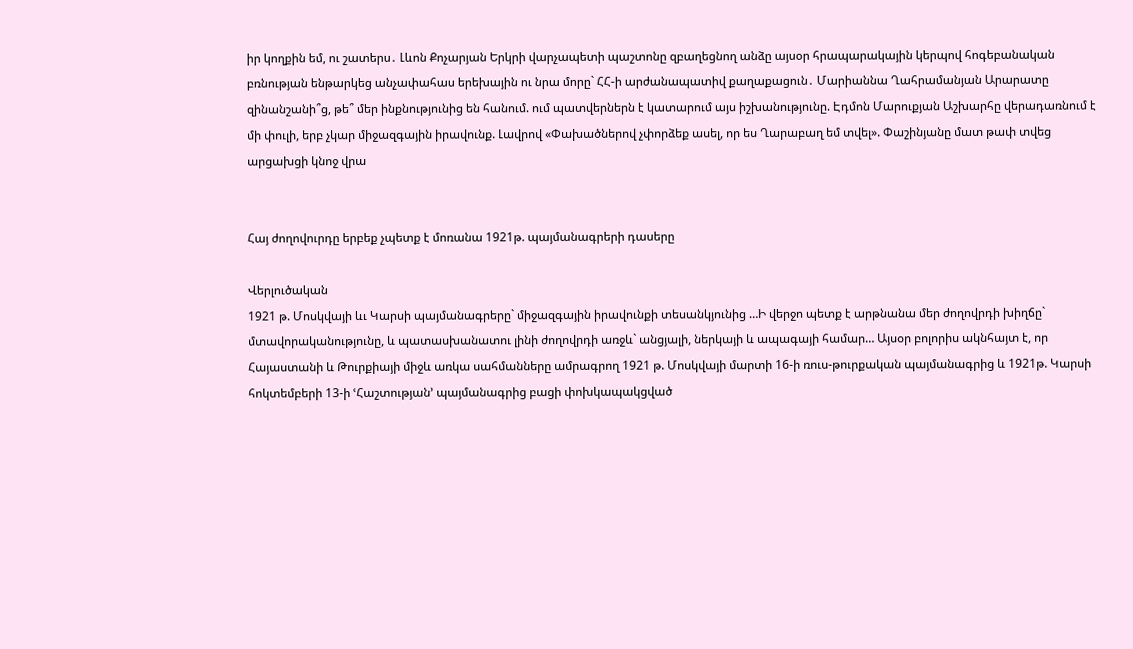իր կողքին եմ, ու շատերս․ Լևոն Քոչարյան Երկրի վարչապետի պաշտոնը զբաղեցնող անձը այսօր հրապարակային կերպով հոգեբանական բռնության ենթարկեց անչափահաս երեխային ու նրա մորը` ՀՀ-ի արժանապատիվ քաղաքացուն․ Մարիաննա Ղահրամանյան Արարատը զինանշանի՞ց, թե՞ մեր ինքնությունից են հանում. ում պատվերներն է կատարում այս իշխանությունը. Էդմոն Մարուքյան Աշխարհը վերադառնում է մի փուլի, երբ չկար միջազգային իրավունք. Լավրով «Փախածներով չփորձեք ասել, որ ես Ղարաբաղ եմ տվել». Փաշինյանը մատ թափ տվեց արցախցի կնոջ վրա


Հայ ժողովուրդը երբեք չպետք է մոռանա 1921թ. պայմանագրերի դասերը

Վերլուծական
1921 թ. Մոսկվայի ևւ Կարսի պայմանագրերը` միջազգային իրավունքի տեսանկյունից …Ի վերջո պետք է արթնանա մեր ժողովրդի խիղճը` մտավորականությունը, և պատասխանատու լինի ժողովրդի առջև` անցյալի, ներկայի և ապագայի համար… Այսօր բոլորիս ակնհայտ է, որ Հայաստանի և Թուրքիայի միջև առկա սահմանները ամրագրող 1921 թ. Մոսկվայի մարտի 16-ի ռուս-թուրքական պայմանագրից և 1921թ. Կարսի հոկտեմբերի 13-ի ՙՀաշտության՚ պայմանագրից բացի փոխկապակցված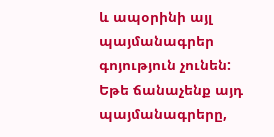և ապօրինի այլ պայմանագրեր գոյություն չունեն: Եթե ճանաչենք այդ պայմանագրերը,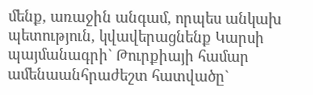մենք, առաջին անգամ, որպես անկախ պետություն, կվավերացնենք Կարսի պայմանագրի` Թուրքիայի համար ամենաանհրաժեշտ հատվածը`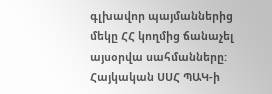գլխավոր պայմաններից մեկը ՀՀ կողմից ճանաչել այսօրվա սահմանները:  Հայկական ՍՍՀ ՊԱԿ-ի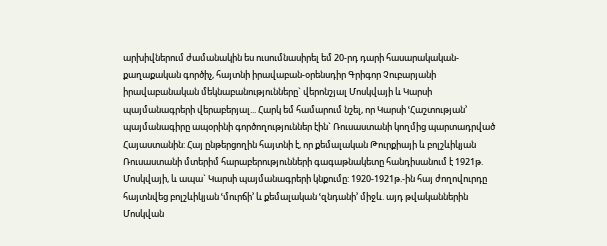արխիվներում ժամանակին ես ուսումնասիրել եմ 20-րդ դարի հասարակական-քաղաքական գործիչ, հայտնի իրավաբան-օրենսդիր Գրիգոր Չուբարյանի իրավաբանական մեկնաբանությունները` վերոնշյալ Մոսկվայի և Կարսի պայմանագրերի վերաբերյալ... Հարկ եմ համարում նշել, որ Կարսի ՙՀաշտության՚ պայմանագիրը ապօրինի գործողություններ էին` Ռուսաստանի կողմից պարտադրված Հայաստանին: Հայ ընթերցողին հայտնի է, որ քեմալական Թուրքիայի և բոլշևիկյան Ռուսաստանի մտերիմ հարաբերությունների գագաթնակետը հանդիսանում է 1921թ. Մոսկվայի, և ապա` Կարսի պայմանագրերի կնքումը: 1920-1921թ.-ին հայ ժողովուրդը հայտնվեց բոլշևիկյան ՙմուրճի՚ և քեմալական ՙզնդանի՚ միջև. այդ թվականներին Մոսկվան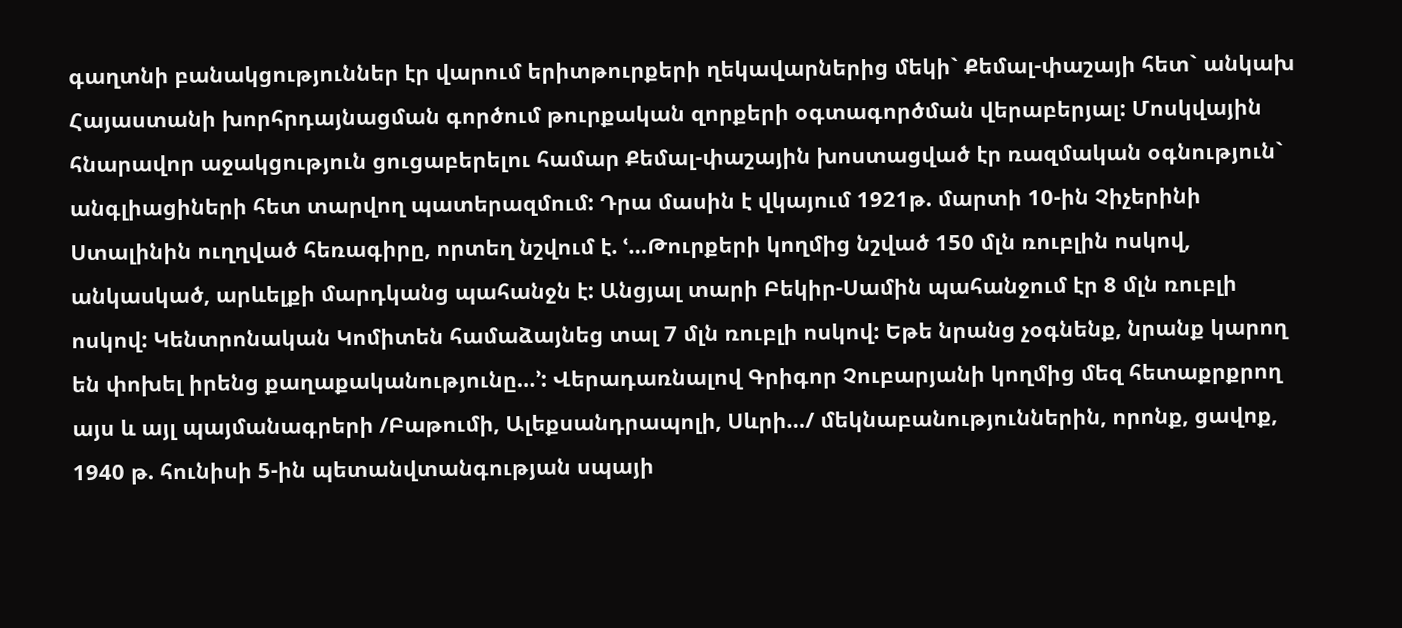գաղտնի բանակցություններ էր վարում երիտթուրքերի ղեկավարներից մեկի` Քեմալ-փաշայի հետ` անկախ Հայաստանի խորհրդայնացման գործում թուրքական զորքերի օգտագործման վերաբերյալ: Մոսկվային հնարավոր աջակցություն ցուցաբերելու համար Քեմալ-փաշային խոստացված էր ռազմական օգնություն` անգլիացիների հետ տարվող պատերազմում: Դրա մասին է վկայում 1921թ. մարտի 10-ին Չիչերինի Ստալինին ուղղված հեռագիրը, որտեղ նշվում է. ՙ…Թուրքերի կողմից նշված 150 մլն ռուբլին ոսկով, անկասկած, արևելքի մարդկանց պահանջն է: Անցյալ տարի Բեկիր-Սամին պահանջում էր 8 մլն ռուբլի ոսկով: Կենտրոնական Կոմիտեն համաձայնեց տալ 7 մլն ռուբլի ոսկով: Եթե նրանց չօգնենք, նրանք կարող են փոխել իրենց քաղաքականությունը…՚: Վերադառնալով Գրիգոր Չուբարյանի կողմից մեզ հետաքրքրող այս և այլ պայմանագրերի /Բաթումի, Ալեքսանդրապոլի, Սևրի…/ մեկնաբանություններին, որոնք, ցավոք, 1940 թ. հունիսի 5-ին պետանվտանգության սպայի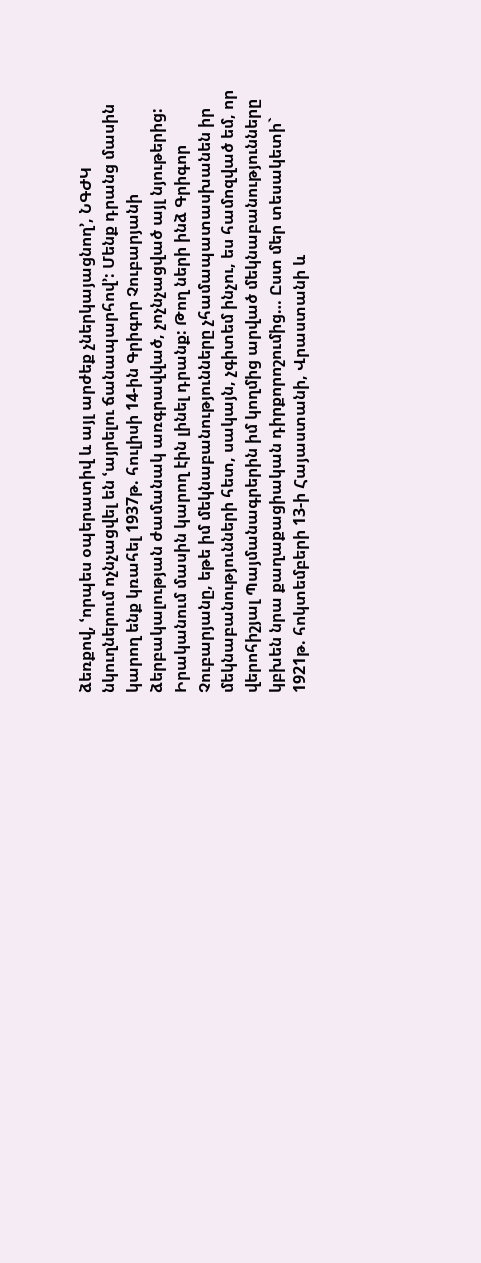ձեռքով, ՙորպես օպերատիվ և այլ արժեք չներկայացնող՚, ՆԳԺԿ նկուղներում ոչնչացվել են ՙայրելու ճանապարհով՚: Մենք դրանց մասին կարող ենք կռահել 1937թ. հուլիսի 14-ին Գրիգոր Չուբարյանի ձերբակալության ժամանակ առգրավված, չոչնչացված այլ նյութերից: Իրականում մասին կարող էին լինել դրանք: Թող ների ինձ Գրիգոր Չուբարյանը, եթե իմ մեկնաբանությունները չհամապատասխանեն իր մեկնաբանությունների հետ, սակայն, չգիտեմ ինչու, ես համոզված եմ, որ վերոհիշյալ Պայմանագրերին իմ կողմից արված մեկնաբանությունները կբխեն նրա քաղաքացիական դիրքորոշումից… Ըստ մեր տեսակետի` 1921թ. հոկտեմբերի 13-ի Հայաստանի, Վրաստանի և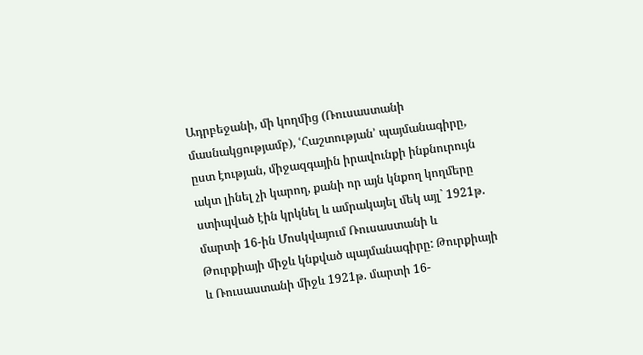Ադրբեջանի, մի կողմից (Ռուսաստանի մասնակցությամբ), ՙՀաշտության՚ պայմանագիրը, ըստ էության, միջազգային իրավունքի ինքնուրույն ակտ լինել չի կարող, քանի որ այն կնքող կողմերը ստիպված էին կրկնել և ամրակայել մեկ այլ` 1921թ. մարտի 16-ին Մոսկվայում Ռուսաստանի և Թուրքիայի միջև կնքված պայմանագիրը: Թուրքիայի և Ռուսաստանի միջև 1921թ. մարտի 16-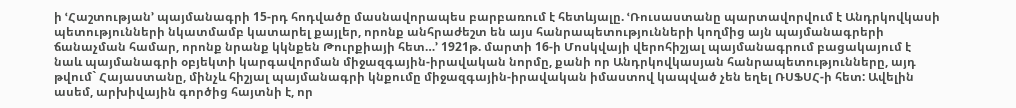ի ՙՀաշտության՚ պայմանագրի 15-րդ հոդվածը մասնավորապես բարբառում է հետևյալը. ՙՌուսաստանը պարտավորվում է Անդրկովկասի պետությունների նկատմամբ կատարել քայլեր, որոնք անհրաժեշտ են այս հանրապետությունների կողմից այն պայմանագրերի ճանաչման համար, որոնք նրանք կկնքեն Թուրքիայի հետ…՚ 1921թ. մարտի 16-ի Մոսկվայի վերոհիշյալ պայմանագրում բացակայում է նաև պայմանագրի օբյեկտի կարգավորման միջազգային-իրավական նորմը, քանի որ Անդրկովկասյան հանրապետությունները, այդ թվում` Հայաստանը, մինչև հիշյալ պայմանագրի կնքումը միջազգային-իրավական իմաստով կապված չեն եղել ՌՍՖՍՀ-ի հետ: Ավելին ասեմ, արխիվային գործից հայտնի է, որ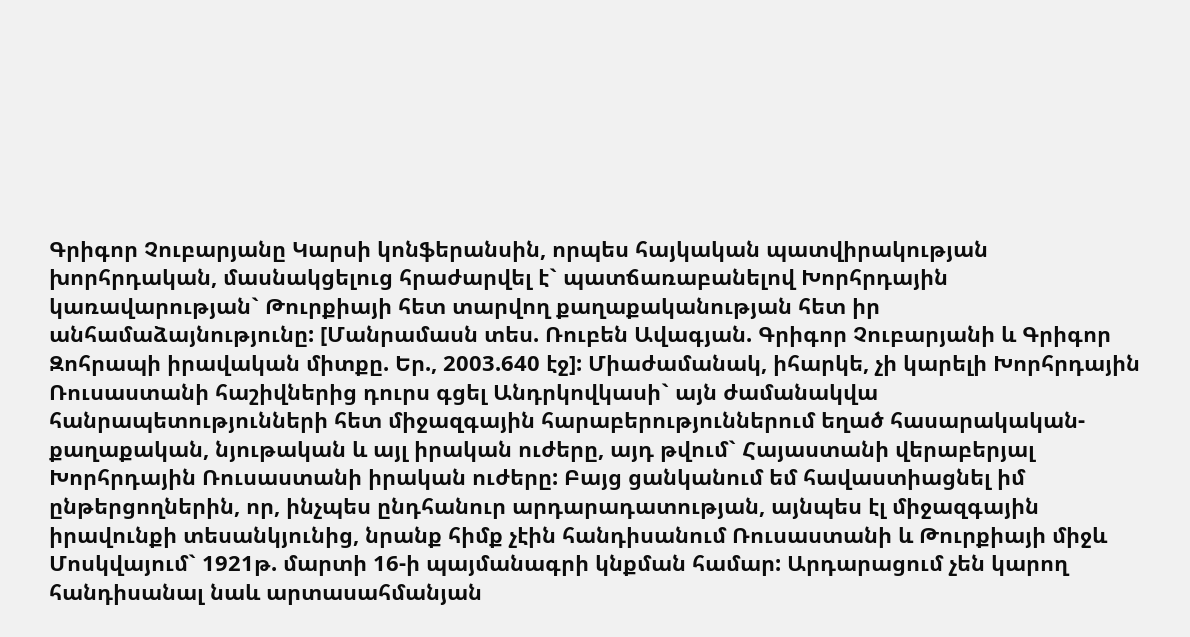Գրիգոր Չուբարյանը Կարսի կոնֆերանսին, որպես հայկական պատվիրակության խորհրդական, մասնակցելուց հրաժարվել է` պատճառաբանելով Խորհրդային կառավարության` Թուրքիայի հետ տարվող քաղաքականության հետ իր անհամաձայնությունը: [Մանրամասն տես. Ռուբեն Ավագյան. Գրիգոր Չուբարյանի և Գրիգոր Զոհրապի իրավական միտքը. Եր., 2003.640 էջ]: Միաժամանակ, իհարկե, չի կարելի Խորհրդային Ռուսաստանի հաշիվներից դուրս գցել Անդրկովկասի` այն ժամանակվա հանրապետությունների հետ միջազգային հարաբերություններում եղած հասարակական-քաղաքական, նյութական և այլ իրական ուժերը, այդ թվում` Հայաստանի վերաբերյալ Խորհրդային Ռուսաստանի իրական ուժերը: Բայց ցանկանում եմ հավաստիացնել իմ ընթերցողներին, որ, ինչպես ընդհանուր արդարադատության, այնպես էլ միջազգային իրավունքի տեսանկյունից, նրանք հիմք չէին հանդիսանում Ռուսաստանի և Թուրքիայի միջև Մոսկվայում` 1921թ. մարտի 16-ի պայմանագրի կնքման համար: Արդարացում չեն կարող հանդիսանալ նաև արտասահմանյան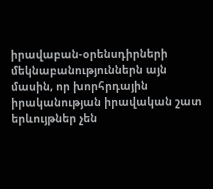իրավաբան-օրենսդիրների մեկնաբանություններն այն մասին, որ խորհրդային իրականության իրավական շատ երևույթներ չեն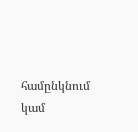համընկնում կամ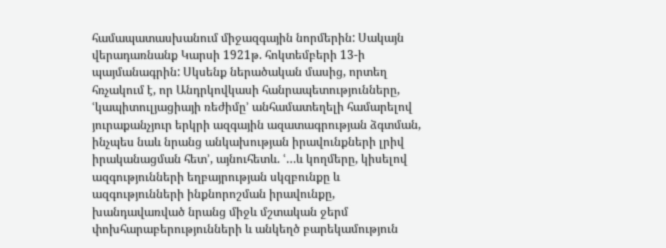համապատասխանում միջազգային նորմերին: Սակայն վերադառնանք Կարսի 1921թ. հոկտեմբերի 13-ի պայմանագրին: Սկսենք ներածական մասից, որտեղ հռչակում է, որ Անդրկովկասի հանրապետությունները, ՙկապիտուլյացիայի ռեժիմը՚ անհամատեղելի համարելով յուրաքանչյուր երկրի ազգային ազատագրության ձգտման, ինչպես նաև նրանց անկախության իրավունքների լրիվ իրականացման հետ՚, այնուհետև. ՙ…և կողմերը, կիսելով ազգությունների եղբայրության սկզբունքը և ազգությունների ինքնորոշման իրավունքը, խանդավառված նրանց միջև մշտական ջերմ փոխհարաբերությունների և անկեղծ բարեկամություն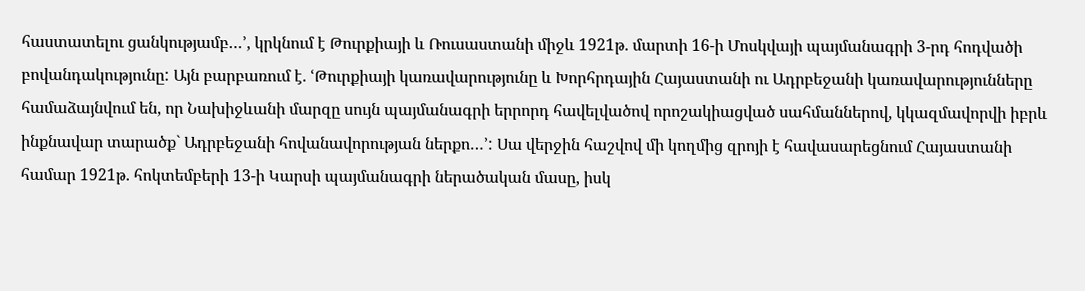հաստատելու ցանկությամբ…՚, կրկնում է Թուրքիայի և Ռուսաստանի միջև 1921թ. մարտի 16-ի Մոսկվայի պայմանագրի 3-րդ հոդվածի բովանդակությունը: Այն բարբառում է. ՙԹուրքիայի կառավարությունը և Խորհրդային Հայաստանի ու Ադրբեջանի կառավարությունները համաձայնվում են, որ Նախիջևանի մարզը սույն պայմանագրի երրորդ հավելվածով որոշակիացված սահմաններով, կկազմավորվի իբրև ինքնավար տարածք` Ադրբեջանի հովանավորության ներքո…՚: Սա վերջին հաշվով մի կողմից զրոյի է հավասարեցնում Հայաստանի համար 1921թ. հոկտեմբերի 13-ի Կարսի պայմանագրի ներածական մասը, իսկ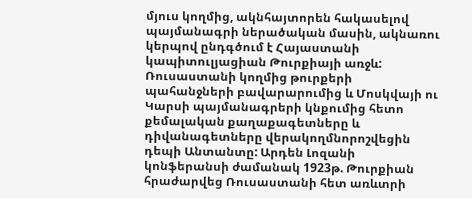մյուս կողմից, ակնհայտորեն հակասելով պայմանագրի ներածական մասին, ակնառու կերպով ընդգծում է Հայաստանի կապիտուլյացիան Թուրքիայի առջև:  Ռուսաստանի կողմից թուրքերի պահանջների բավարարումից և Մոսկվայի ու Կարսի պայմանագրերի կնքումից հետո քեմալական քաղաքագետները և դիվանագետները վերակողմնորոշվեցին դեպի Անտանտը: Արդեն Լոզանի կոնֆերանսի ժամանակ 1923թ. Թուրքիան հրաժարվեց Ռուսաստանի հետ առևտրի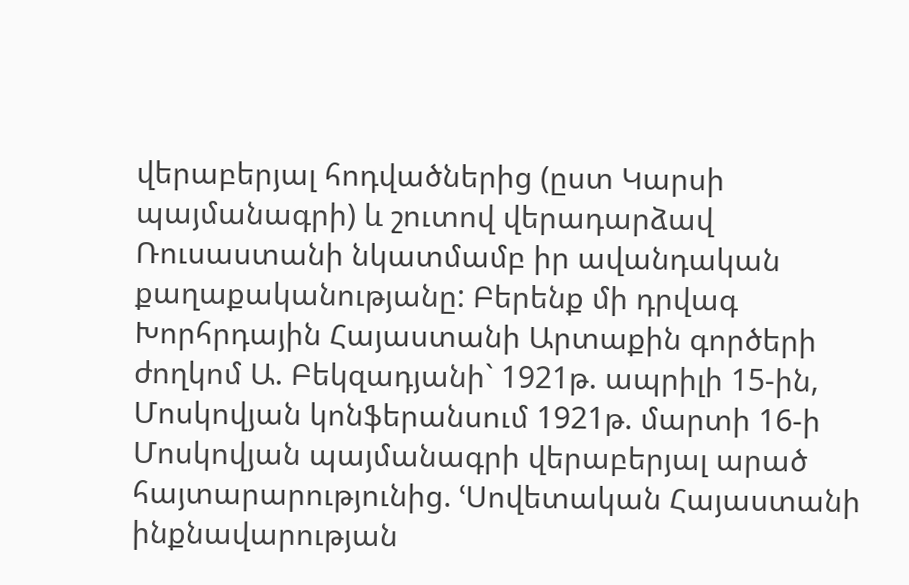վերաբերյալ հոդվածներից (ըստ Կարսի պայմանագրի) և շուտով վերադարձավ Ռուսաստանի նկատմամբ իր ավանդական քաղաքականությանը: Բերենք մի դրվագ Խորհրդային Հայաստանի Արտաքին գործերի ժողկոմ Ա. Բեկզադյանի` 1921թ. ապրիլի 15-ին, Մոսկովյան կոնֆերանսում 1921թ. մարտի 16-ի Մոսկովյան պայմանագրի վերաբերյալ արած հայտարարությունից. ՙՍովետական Հայաստանի ինքնավարության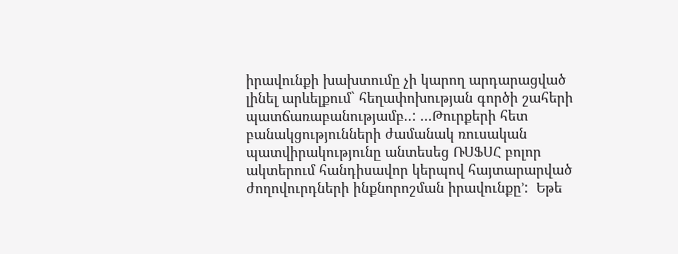իրավունքի խախտումը չի կարող արդարացված լինել արևելքում` հեղափոխության գործի շահերի պատճառաբանությամբ..: …Թուրքերի հետ բանակցությունների ժամանակ ռուսական պատվիրակությունը անտեսեց ՌՍՖՍՀ բոլոր ակտերում հանդիսավոր կերպով հայտարարված ժողովուրդների ինքնորոշման իրավունքը՚:  Եթե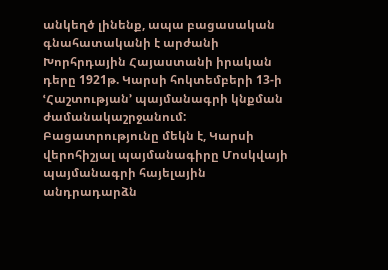անկեղծ լինենք, ապա բացասական գնահատականի է արժանի Խորհրդային Հայաստանի իրական դերը 1921թ. Կարսի հոկտեմբերի 13-ի ՙՀաշտության՚ պայմանագրի կնքման ժամանակաշրջանում: Բացատրությունը մեկն է, Կարսի վերոհիշյալ պայմանագիրը Մոսկվայի պայմանագրի հայելային անդրադարձն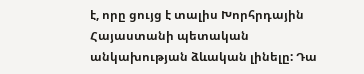է, որը ցույց է տալիս Խորհրդային Հայաստանի պետական անկախության ձևական լինելը: Դա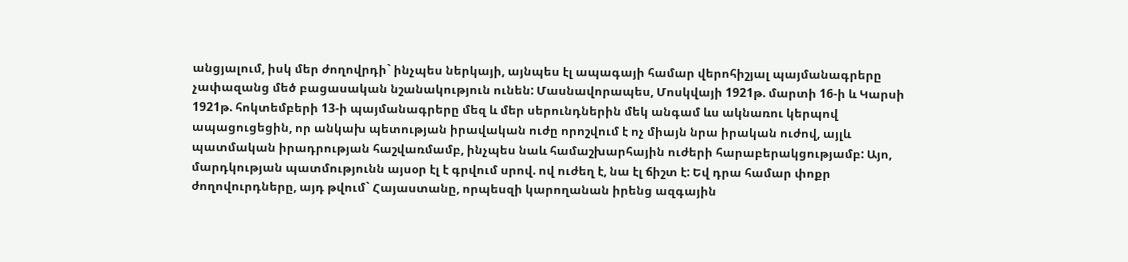անցյալում, իսկ մեր ժողովրդի` ինչպես ներկայի, այնպես էլ ապագայի համար վերոհիշյալ պայմանագրերը չափազանց մեծ բացասական նշանակություն ունեն: Մասնավորապես, Մոսկվայի 1921թ. մարտի 16-ի և Կարսի 1921թ. հոկտեմբերի 13-ի պայմանագրերը մեզ և մեր սերունդներին մեկ անգամ ևս ակնառու կերպով ապացուցեցին, որ անկախ պետության իրավական ուժը որոշվում է ոչ միայն նրա իրական ուժով, այլև պատմական իրադրության հաշվառմամբ, ինչպես նաև համաշխարհային ուժերի հարաբերակցությամբ: Այո, մարդկության պատմությունն այսօր էլ է գրվում սրով. ով ուժեղ է, նա էլ ճիշտ է: Եվ դրա համար փոքր ժողովուրդները, այդ թվում` Հայաստանը, որպեսզի կարողանան իրենց ազգային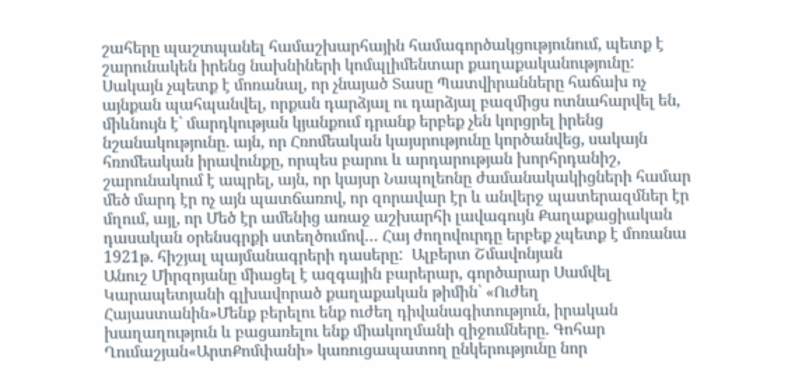շահերը պաշտպանել համաշխարհային համագործակցությունում, պետք է շարունակեն իրենց նախնիների կոմպլիմենտար քաղաքականությունը: Սակայն չպետք է մոռանալ, որ չնայած Տասը Պատվիրանները հաճախ ոչ այնքան պահպանվել, որքան դարձյալ ու դարձյալ բազմիցս ոտնահարվել են, միևնույն է` մարդկության կյանքում դրանք երբեք չեն կորցրել իրենց նշանակությունը. այն, որ Հռոմեական կայսրությունը կործանվեց, սակայն հռոմեական իրավունքը, որպես բարու և արդարության խորհրդանիշ, շարունակում է ապրել, այն, որ կայսր Նապոլեոնը ժամանակակիցների համար մեծ մարդ էր ոչ այն պատճառով, որ զորավար էր և անվերջ պատերազմներ էր մղում, այլ, որ Մեծ էր ամենից առաջ աշխարհի լավագույն Քաղաքացիական դասական օրենսգրքի ստեղծումով… Հայ ժողովուրդը երբեք չպետք է մոռանա 1921թ. հիշյալ պայմանագրերի դասերը:  Ալբերտ Շմավոնյան
Անուշ Միրզոյանը միացել է ազգային բարերար, գործարար Սամվել Կարապետյանի գլխավորած քաղաքական թիմին՝ «Ուժեղ Հայաստանին»Մենք բերելու ենք ուժեղ դիվանագիտություն, իրական խաղաղություն և բացառելու ենք միակողմանի զիջումները. Գոհար Ղումաշյան«ԱրտՔոմփանի» կառուցապատող ընկերությունը նոր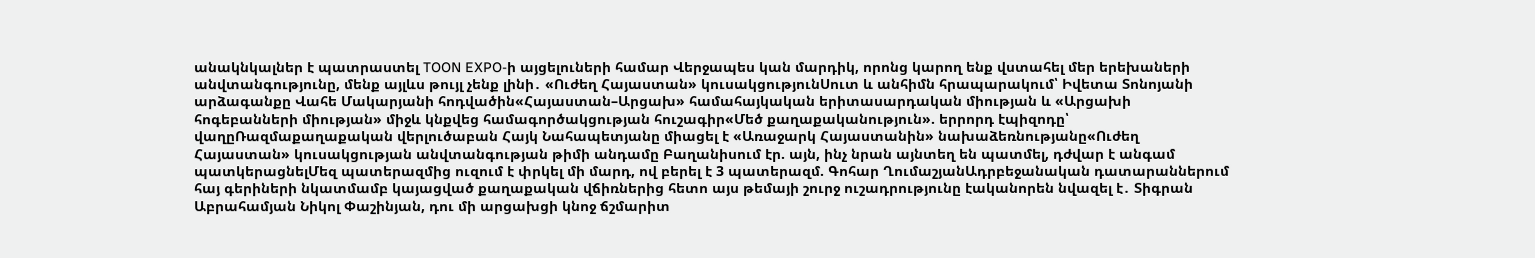անակնկալներ է պատրաստել TOON EXPO-ի այցելուների համար Վերջապես կան մարդիկ, որոնց կարող ենք վստահել մեր երեխաների անվտանգությունը, մենք այլևս թույլ չենք լինի․ «Ուժեղ Հայաստան» կուսակցությունՍուտ և անհիմն հրապարակում՝ Իվետա Տոնոյանի արձագանքը Վահե Մակարյանի հոդվածին«Հայաստան–Արցախ» համահայկական երիտասարդական միության և «Արցախի հոգեբանների միության» միջև կնքվեց համագործակցության հուշագիր«Մեծ քաղաքականություն». երրորդ էպիզոդը՝ վաղըՌազմաքաղաքական վերլուծաբան Հայկ Նահապետյանը միացել է «Առաջարկ Հայաստանին» նախաձեռնությանը«Ուժեղ Հայաստան» կուսակցության անվտանգության թիմի անդամը Բաղանիսում էր. այն, ինչ նրան այնտեղ են պատմել, դժվար է անգամ պատկերացնելՄեզ պատերազմից ուզում է փրկել մի մարդ, ով բերել է 3 պատերազմ. Գոհար ՂումաշյանԱդրբեջանական դատարաններում հայ գերիների նկատմամբ կայացված քաղաքական վճիռներից հետո այս թեմայի շուրջ ուշադրությունը էականորեն նվազել է․ Տիգրան Աբրահամյան Նիկոլ Փաշինյան, դու մի արցախցի կնոջ ճշմարիտ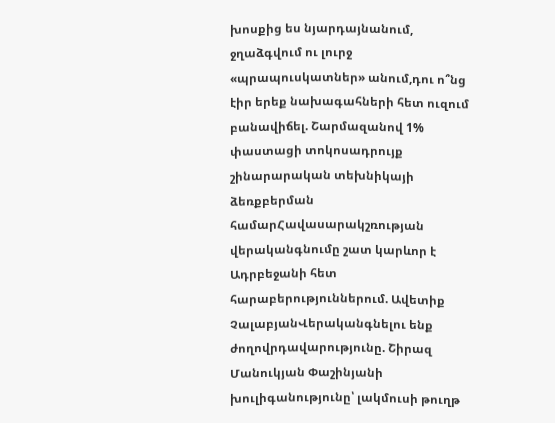խոսքից ես նյարդայնանում, ջղաձգվում ու լուրջ «պրապուսկատներ» անում,դու ո՞նց էիր երեք նախագահների հետ ուզում բանավիճել. Շարմազանով 1% փաստացի տոկոսադրույք շինարարական տեխնիկայի ձեռքբերման համարՀավասարակշռության վերականգնումը շատ կարևոր է Ադրբեջանի հետ հարաբերություններում. Ավետիք ՉալաբյանՎերականգնելու ենք ժողովրդավարությունը. Շիրազ Մանուկյան Փաշինյանի խուլիգանությունը՝ լակմուսի թուղթ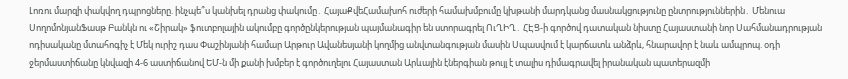Լոռու մարզի փակվող դպրոցները. ինչպե՞ս կանխել դրանց փակումը․ ՀայաՔվեՀամախոհ ուժերի համախմբումը կխթանի մարդկանց մասնակցությունը ընտրություններին․ Մենուա ՍողոմոնյանՖասթ Բանկն ու «Շիրակ» ֆուտբոլային ակումբը գործընկերության պայմանագիր են ստորագրել ՈւՂԻՂ․ ՀԷՑ-ի գործով դատական նիստը Հայաստանի նոր Սահմանադրության ոդիսականը մտահոգիչ է Մեկ ուրիշ դաս Փաշինյանի համար Արթուր Ավանեսյանի կողմից անվտանգության մասին Սպասվում է կարճատև անձրև, հնարավոր է նաև ամպրոպ. օդի ջերմաստիճանը կնվազի 4-6 աստիճանով ԵՄ-ն մի քանի խմբեր է գործուղելու Հայաստան Արևային էներգիան թույլ է տալիս դիմագրավել իրանական պատերազմի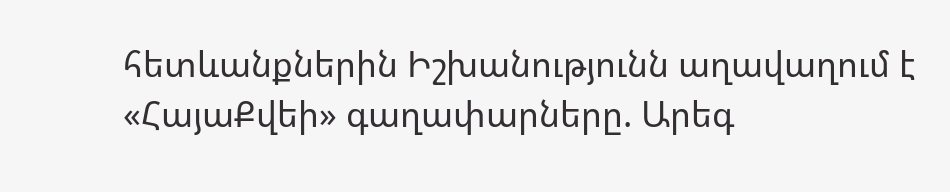հետևանքներին Իշխանությունն աղավաղում է «ՀայաՔվեի» գաղափարները. Արեգ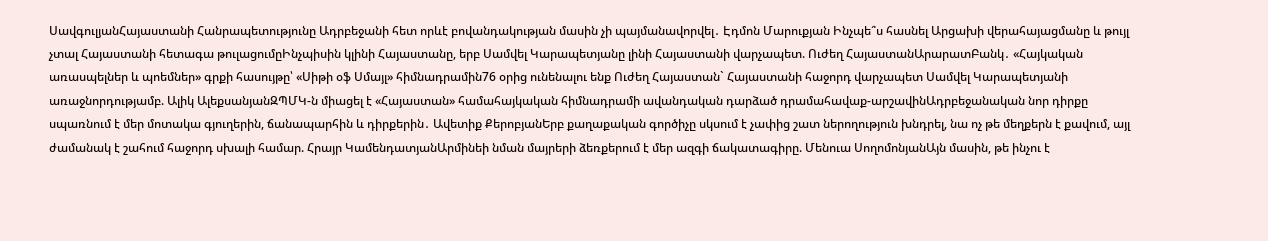ՍավգուլյանՀայաստանի Հանրապետությունը Ադրբեջանի հետ որևէ բովանդակության մասին չի պայմանավորվել․ Էդմոն Մարուքյան Ինչպե՞ս հասնել Արցախի վերահայացմանը և թույլ չտալ Հայաստանի հետագա թուլացումըԻնչպիսին կլինի Հայաստանը, երբ Սամվել Կարապետյանը լինի Հայաստանի վարչապետ. Ուժեղ ՀայաստանԱրարատԲանկ․ «Հայկական առասպելներ և պոեմներ» գրքի հասույթը՝ «Սիթի օֆ Սմայլ» հիմնադրամին76 օրից ունենալու ենք Ուժեղ Հայաստան` Հայաստանի հաջորդ վարչապետ Սամվել Կարապետյանի առաջնորդությամբ. Ալիկ ԱլեքսանյանԶՊՄԿ-ն միացել է «Հայաստան» համահայկական հիմնադրամի ավանդական դարձած դրամահավաք-արշավինԱդրբեջանական նոր դիրքը սպառնում է մեր մոտակա գյուղերին, ճանապարհին և դիրքերին․ Ավետիք ՔերոբյանԵրբ քաղաքական գործիչը սկսում է չափից շատ ներողություն խնդրել, նա ոչ թե մեղքերն է քավում, այլ ժամանակ է շահում հաջորդ սխալի համար. Հրայր ԿամենդատյանԱրմինեի նման մայրերի ձեռքերում է մեր ազգի ճակատագիրը. Մենուա ՍողոմոնյանԱյն մասին, թե ինչու է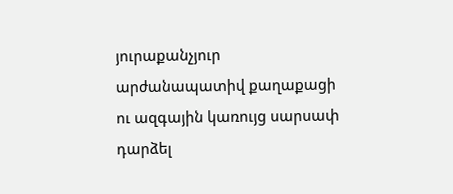յուրաքանչյուր արժանապատիվ քաղաքացի ու ազգային կառույց սարսափ դարձել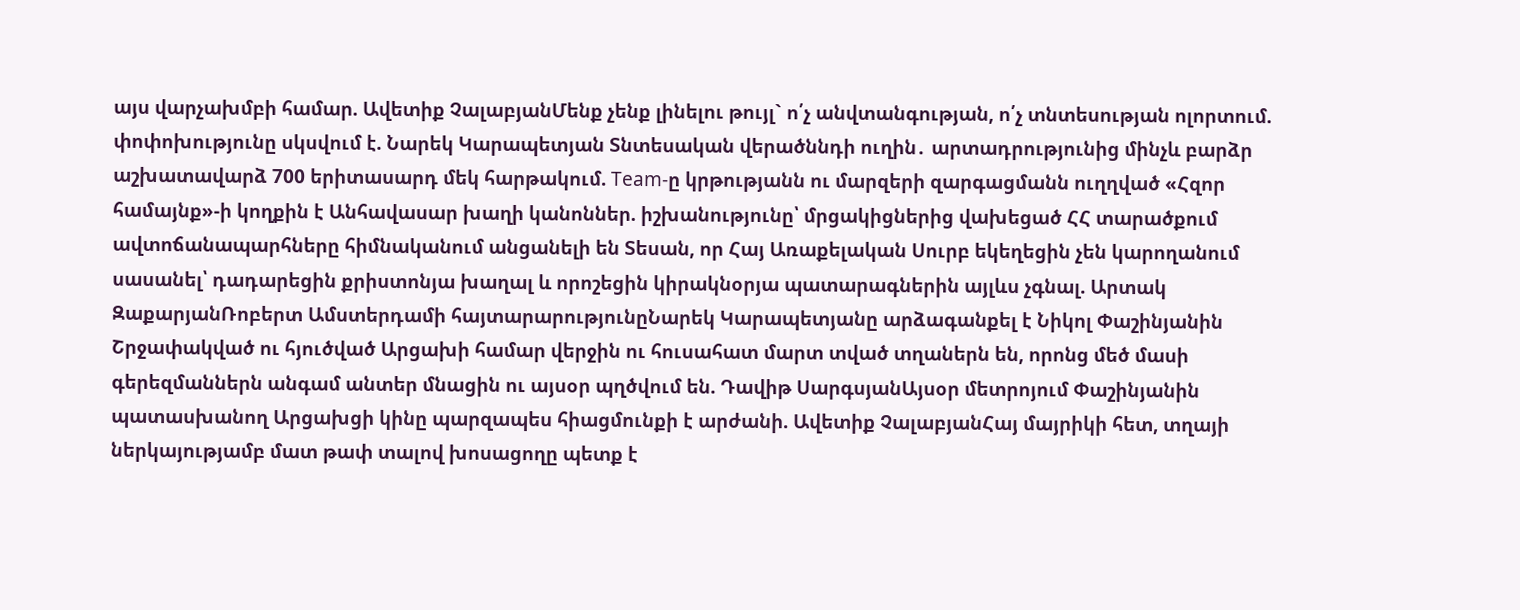այս վարչախմբի համար. Ավետիք ՉալաբյանՄենք չենք լինելու թույլ` ո՛չ անվտանգության, ո՛չ տնտեսության ոլորտում. փոփոխությունը սկսվում է. Նարեկ Կարապետյան Տնտեսական վերածննդի ուղին․ արտադրությունից մինչև բարձր աշխատավարձ 700 երիտասարդ մեկ հարթակում. Team-ը կրթությանն ու մարզերի զարգացմանն ուղղված «Հզոր համայնք»-ի կողքին է Անհավասար խաղի կանոններ. իշխանությունը՝ մրցակիցներից վախեցած ՀՀ տարածքում ավտոճանապարհները հիմնականում անցանելի են Տեսան, որ Հայ Առաքելական Սուրբ եկեղեցին չեն կարողանում սասանել՝ դադարեցին քրիստոնյա խաղալ և որոշեցին կիրակնօրյա պատարագներին այլևս չգնալ. Արտակ ԶաքարյանՌոբերտ Ամստերդամի հայտարարությունըՆարեկ Կարապետյանը արձագանքել է Նիկոլ Փաշինյանին Շրջափակված ու հյուծված Արցախի համար վերջին ու հուսահատ մարտ տված տղաներն են, որոնց մեծ մասի գերեզմաններն անգամ անտեր մնացին ու այսօր պղծվում են. Դավիթ ՍարգսյանԱյսօր մետրոյում Փաշինյանին պատասխանող Արցախցի կինը պարզապես հիացմունքի է արժանի. Ավետիք ՉալաբյանՀայ մայրիկի հետ, տղայի ներկայությամբ մատ թափ տալով խոսացողը պետք է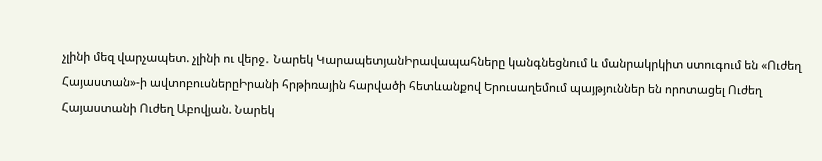չլինի մեզ վարչապետ. չլինի ու վերջ․ Նարեկ ԿարապետյանԻրավապահները կանգնեցնում և մանրակրկիտ ստուգում են «Ուժեղ Հայաստան»-ի ավտոբուսներըԻրանի հրթիռային հարվածի հետևանքով Երուսաղեմում պայթյուններ են որոտացել Ուժեղ Հայաստանի Ուժեղ Աբովյան. Նարեկ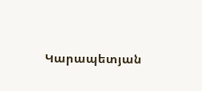Կարապետյան